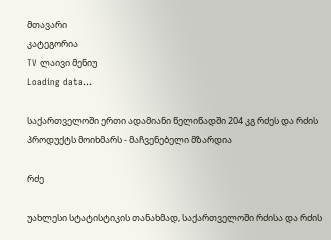მთავარი
კატეგორია
TV ლაივი მენიუ
Loading data...

საქართველოში ერთი ადამიანი წელიწადში 204 კგ რძეს და რძის პროდუქტს მოიხმარს - მაჩვენებელი მზარდია

რძე

უახლესი სტატისტიკის თანახმად, საქართველოში რძისა და რძის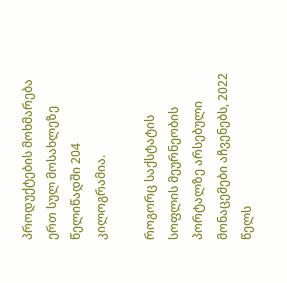პროდუქტების მოხმარება ერთ სულ მოსახლეზე წელიწადში 204 კილოგრამია.

როგორც საქსტატის სოფლის მეურნეობის პორტალზე არსებული მონაცემები აჩვენებს, 2022 წელს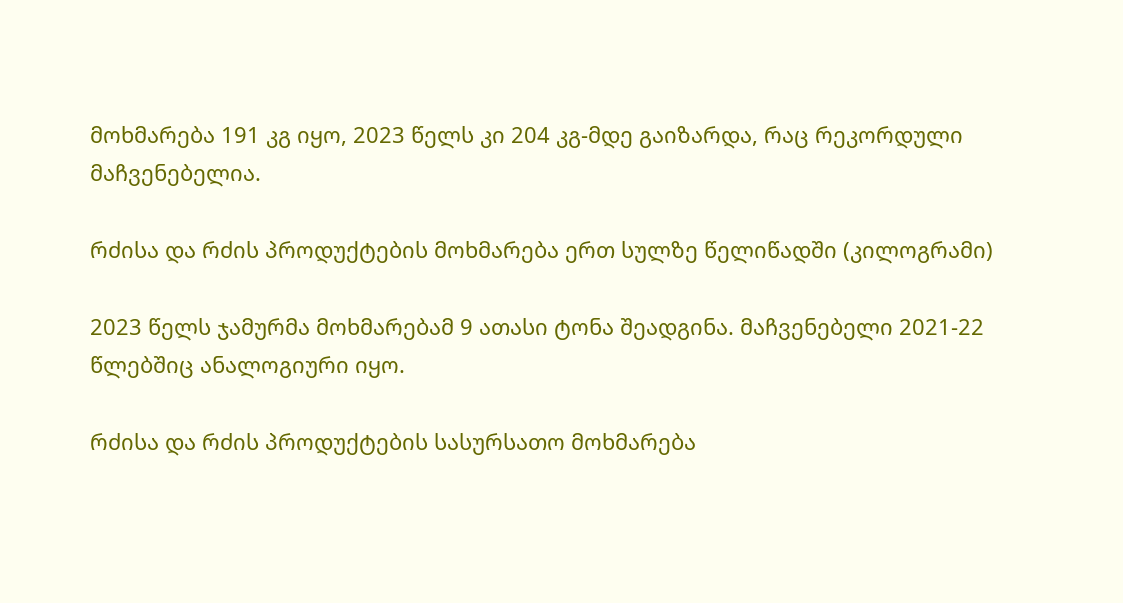მოხმარება 191 კგ იყო, 2023 წელს კი 204 კგ-მდე გაიზარდა, რაც რეკორდული მაჩვენებელია.

რძისა და რძის პროდუქტების მოხმარება ერთ სულზე წელიწადში (კილოგრამი)

2023 წელს ჯამურმა მოხმარებამ 9 ათასი ტონა შეადგინა. მაჩვენებელი 2021-22 წლებშიც ანალოგიური იყო.

რძისა და რძის პროდუქტების სასურსათო მოხმარება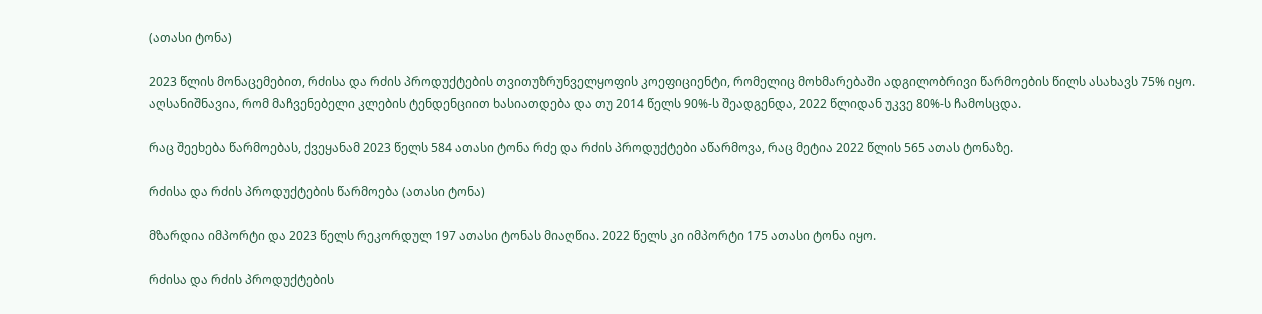(ათასი ტონა)

2023 წლის მონაცემებით, რძისა და რძის პროდუქტების თვითუზრუნველყოფის კოეფიციენტი, რომელიც მოხმარებაში ადგილობრივი წარმოების წილს ასახავს 75% იყო. აღსანიშნავია, რომ მაჩვენებელი კლების ტენდენციით ხასიათდება და თუ 2014 წელს 90%-ს შეადგენდა, 2022 წლიდან უკვე 80%-ს ჩამოსცდა.

რაც შეეხება წარმოებას, ქვეყანამ 2023 წელს 584 ათასი ტონა რძე და რძის პროდუქტები აწარმოვა, რაც მეტია 2022 წლის 565 ათას ტონაზე.

რძისა და რძის პროდუქტების წარმოება (ათასი ტონა)

მზარდია იმპორტი და 2023 წელს რეკორდულ 197 ათასი ტონას მიაღწია. 2022 წელს კი იმპორტი 175 ათასი ტონა იყო.

რძისა და რძის პროდუქტების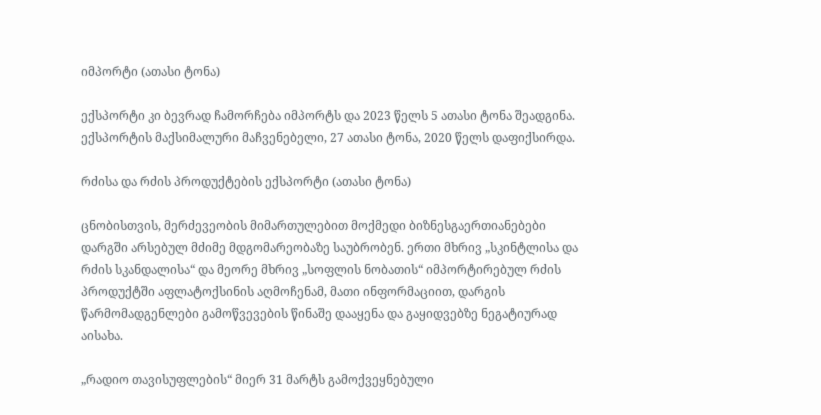იმპორტი (ათასი ტონა)

ექსპორტი კი ბევრად ჩამორჩება იმპორტს და 2023 წელს 5 ათასი ტონა შეადგინა. ექსპორტის მაქსიმალური მაჩვენებელი, 27 ათასი ტონა, 2020 წელს დაფიქსირდა.

რძისა და რძის პროდუქტების ექსპორტი (ათასი ტონა)

ცნობისთვის, მერძევეობის მიმართულებით მოქმედი ბიზნესგაერთიანებები დარგში არსებულ მძიმე მდგომარეობაზე საუბრობენ. ერთი მხრივ „სკინტლისა და რძის სკანდალისა“ და მეორე მხრივ „სოფლის ნობათის“ იმპორტირებულ რძის პროდუქტში აფლატოქსინის აღმოჩენამ, მათი ინფორმაციით, დარგის წარმომადგენლები გამოწვევების წინაშე დააყენა და გაყიდვებზე ნეგატიურად აისახა.

„რადიო თავისუფლების“ მიერ 31 მარტს გამოქვეყნებული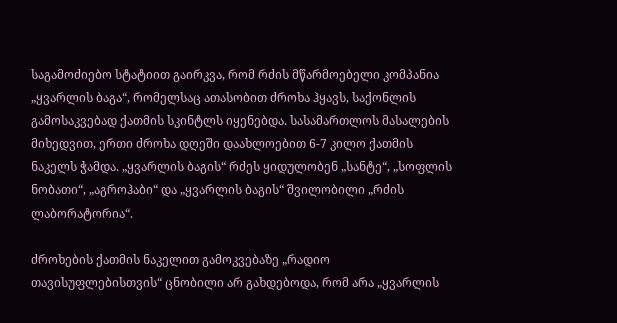საგამოძიებო სტატიით გაირკვა, რომ რძის მწარმოებელი კომპანია „ყვარლის ბაგა“, რომელსაც ათასობით ძროხა ჰყავს, საქონლის გამოსაკვებად ქათმის სკინტლს იყენებდა. სასამართლოს მასალების მიხედვით, ერთი ძროხა დღეში დაახლოებით 6-7 კილო ქათმის ნაკელს ჭამდა. „ყვარლის ბაგის“ რძეს ყიდულობენ „სანტე“, „სოფლის ნობათი“, „აგროჰაბი“ და „ყვარლის ბაგის“ შვილობილი „რძის ლაბორატორია“.

ძროხების ქათმის ნაკელით გამოკვებაზე „რადიო თავისუფლებისთვის“ ცნობილი არ გახდებოდა, რომ არა „ყვარლის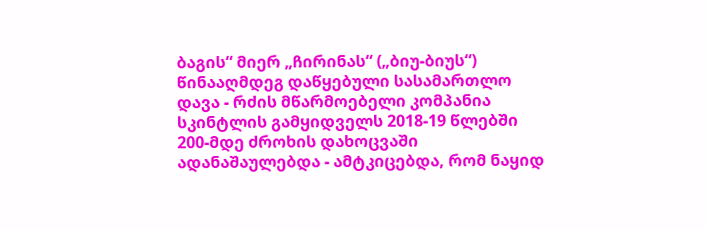ბაგის“ მიერ „ჩირინას“ („ბიუ-ბიუს“) წინააღმდეგ დაწყებული სასამართლო დავა - რძის მწარმოებელი კომპანია სკინტლის გამყიდველს 2018-19 წლებში 200-მდე ძროხის დახოცვაში ადანაშაულებდა - ამტკიცებდა, რომ ნაყიდ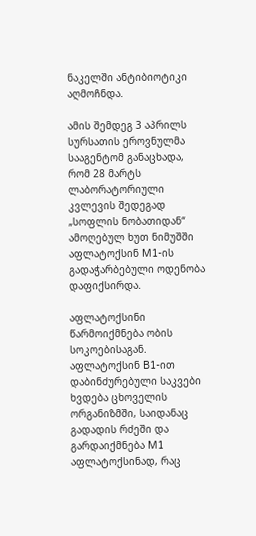ნაკელში ანტიბიოტიკი აღმოჩნდა.

ამის შემდეგ 3 აპრილს სურსათის ეროვნულმა სააგენტომ განაცხადა, რომ 28 მარტს ლაბორატორიული კვლევის შედეგად „სოფლის ნობათიდან“ ამოღებულ ხუთ ნიმუშში აფლატოქსინ M1-ის გადაჭარბებული ოდენობა დაფიქსირდა.

აფლატოქსინი წარმოიქმნება ობის სოკოებისაგან. აფლატოქსინ B1-ით დაბინძურებული საკვები ხვდება ცხოველის ორგანიზმში, საიდანაც გადადის რძეში და გარდაიქმნება M1 აფლატოქსინად, რაც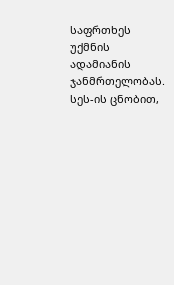საფრთხეს უქმნის ადამიანის ჯანმრთელობას. სეს-ის ცნობით,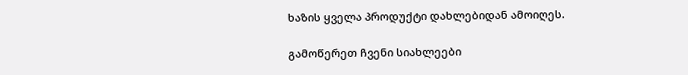ხაზის ყველა პროდუქტი დახლებიდან ამოიღეს.

გამოწერეთ ჩვენი სიახლეები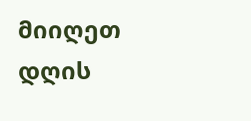მიიღეთ დღის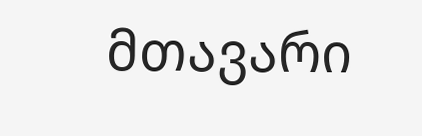მთავარი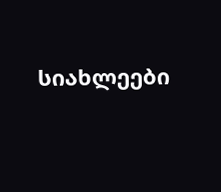სიახლეები